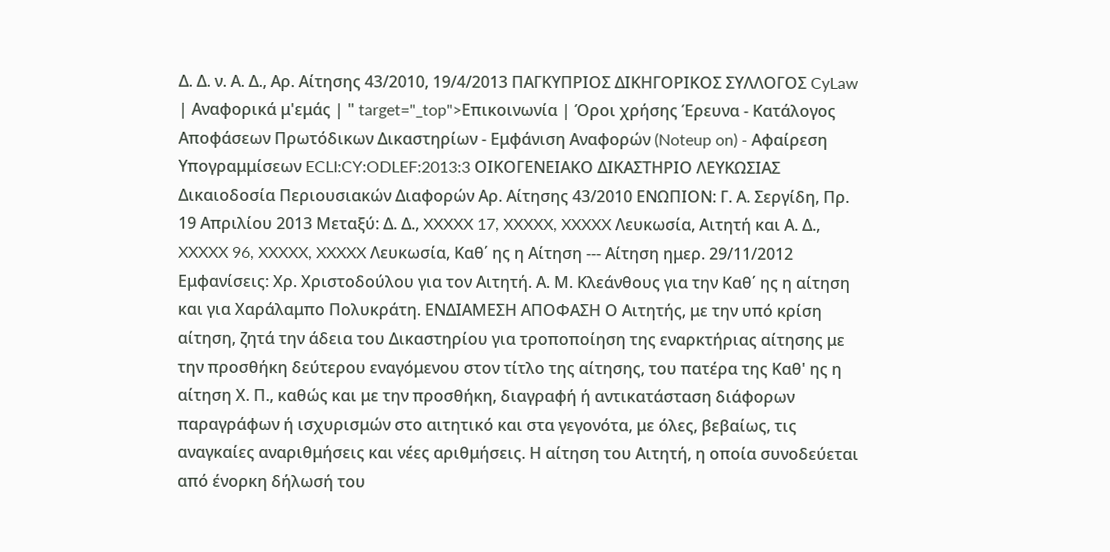Δ. Δ. ν. Α. Δ., Αρ. Αίτησης 43/2010, 19/4/2013 ΠΑΓΚΥΠΡΙΟΣ ΔΙΚΗΓΟΡΙΚΟΣ ΣΥΛΛΟΓΟΣ CyLaw | Αναφορικά μ'εμάς | " target="_top">Επικοινωνία | Όροι χρήσης Έρευνα - Κατάλογος Αποφάσεων Πρωτόδικων Δικαστηρίων - Εμφάνιση Αναφορών (Noteup on) - Αφαίρεση Υπογραμμίσεων ECLI:CY:ODLEF:2013:3 ΟΙΚΟΓΕΝΕΙΑΚΟ ΔΙΚΑΣΤΗΡΙΟ ΛΕΥΚΩΣΙΑΣ Δικαιοδοσία Περιουσιακών Διαφορών Αρ. Αίτησης 43/2010 ΕΝΩΠΙΟΝ: Γ. Α. Σεργίδη, Πρ. 19 Απριλίου 2013 Μεταξύ: Δ. Δ., XXXXX 17, XXXXX, XXXXX Λευκωσία, Αιτητή και Α. Δ., XXXXX 96, XXXXX, XXXXX Λευκωσία, Καθ΄ ης η Αίτηση --- Αίτηση ημερ. 29/11/2012 Εμφανίσεις: Χρ. Χριστοδούλου για τον Αιτητή. Α. Μ. Κλεάνθους για την Καθ΄ ης η αίτηση και για Χαράλαμπο Πολυκράτη. ΕΝΔΙΑΜΕΣΗ ΑΠΟΦΑΣΗ Ο Αιτητής, με την υπό κρίση αίτηση, ζητά την άδεια του Δικαστηρίου για τροποποίηση της εναρκτήριας αίτησης με την προσθήκη δεύτερου εναγόμενου στον τίτλο της αίτησης, του πατέρα της Καθ' ης η αίτηση Χ. Π., καθώς και με την προσθήκη, διαγραφή ή αντικατάσταση διάφορων παραγράφων ή ισχυρισμών στο αιτητικό και στα γεγονότα, με όλες, βεβαίως, τις αναγκαίες αναριθμήσεις και νέες αριθμήσεις. Η αίτηση του Αιτητή, η οποία συνοδεύεται από ένορκη δήλωσή του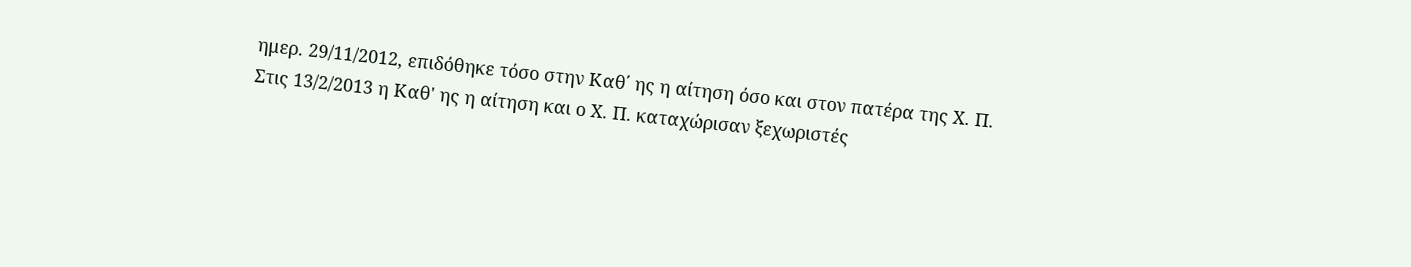ημερ. 29/11/2012, επιδόθηκε τόσο στην Καθ΄ ης η αίτηση όσο και στον πατέρα της Χ. Π. Στις 13/2/2013 η Καθ' ης η αίτηση και ο Χ. Π. καταχώρισαν ξεχωριστές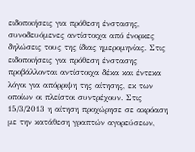ειδοποιήσεις για πρόθεση ένστασης, συνοδευόμενες αντίστοιχα από ένορκες δηλώσεις τους της ίδιας ημερομηνίας. Στις ειδοποιήσεις για πρόθεση ένστασης προβάλλονται αντίστοιχα δέκα και έντεκα λόγοι για απόρριψη της αίτησης, εκ των οποίων οι πλείστοι συντρέχουν. Στις 15/3/2013 η αίτηση προχώρησε σε ακρόαση με την κατάθεση γραπτών αγορεύσεων,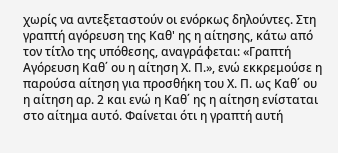χωρίς να αντεξεταστούν οι ενόρκως δηλούντες. Στη γραπτή αγόρευση της Καθ' ης η αίτησης, κάτω από τον τίτλο της υπόθεσης, αναγράφεται: «Γραπτή Αγόρευση Καθ΄ ου η αίτηση Χ. Π.», ενώ εκκρεμούσε η παρούσα αίτηση για προσθήκη του Χ. Π. ως Καθ΄ ου η αίτηση αρ. 2 και ενώ η Καθ΄ ης η αίτηση ενίσταται στο αίτημα αυτό. Φαίνεται ότι η γραπτή αυτή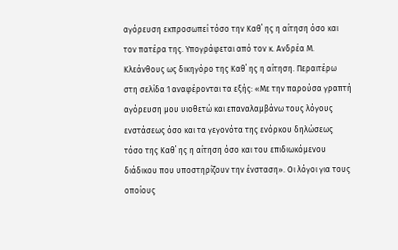αγόρευση εκπροσωπεί τόσο την Καθ΄ ης η αίτηση όσο και τον πατέρα της. Υπογράφεται από τον κ. Ανδρέα Μ. Κλεάνθους ως δικηγόρο της Καθ΄ ης η αίτηση. Περαιτέρω στη σελίδα 1 αναφέρονται τα εξής: «Με την παρούσα γραπτή αγόρευση μου υιοθετώ και επαναλαμβάνω τους λόγους ενστάσεως όσο και τα γεγονότα της ενόρκου δηλώσεως τόσο της Καθ΄ ης η αίτηση όσο και του επιδιωκόμενου διάδικου που υποστηρίζουν την ένσταση». Οι λόγοι για τους οποίους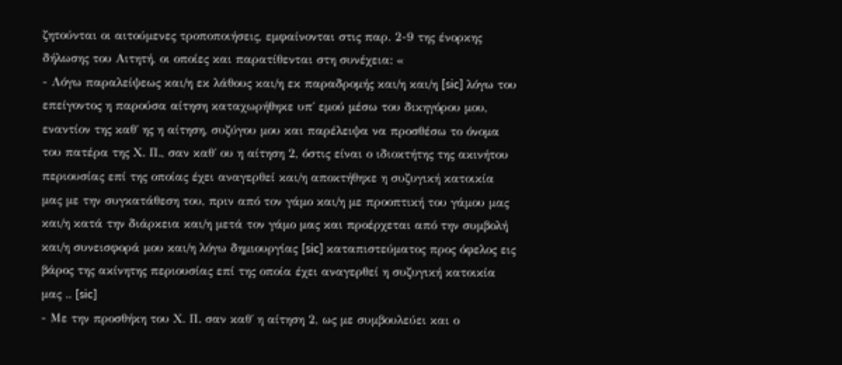ζητούνται οι αιτούμενες τροποποιήσεις, εμφαίνονται στις παρ. 2-9 της ένορκης δήλωσης του Αιτητή, οι οποίες και παρατίθενται στη συνέχεια: «
- Λόγω παραλείψεως και/η εκ λάθους και/η εκ παραδρομής και/η και/η [sic] λόγω του επείγοντος η παρούσα αίτηση καταχωρήθηκε υπ΄ εμού μέσω του δικηγόρου μου, εναντίον της καθ΄ ης η αίτηση, συζύγου μου και παρέλειψα να προσθέσω το όνομα του πατέρα της Χ. Π., σαν καθ΄ ου η αίτηση 2, όστις είναι ο ιδιοκτήτης της ακινήτου περιουσίας επί της οποίας έχει αναγερθεί και/η αποκτήθηκε η συζυγική κατοικία μας με την συγκατάθεση του, πριν από τον γάμο και/η με προοπτική του γάμου μας και/η κατά την διάρκεια και/η μετά τον γάμο μας και προέρχεται από την συμβολή και/η συνεισφορά μου και/η λόγω δημιουργίας [sic] καταπιστεύματος προς όφελος εις βάρος της ακίνητης περιουσίας επί της οποία έχει αναγερθεί η συζυγική κατοικία μας .. [sic]
- Με την προσθήκη του Χ. Π. σαν καθ΄ η αίτηση 2, ως με συμβουλεύει και ο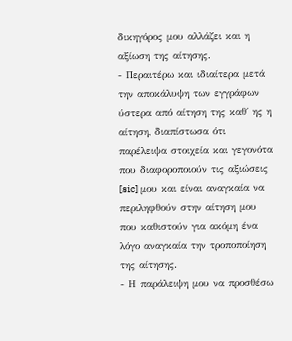δικηγόρος μου αλλάζει και η αξίωση της αίτησης.
- Περαιτέρω και ιδιαίτερα μετά την αποκάλυψη των εγγράφων ύστερα από αίτηση της καθ΄ ης η αίτηση, διαπίστωσα ότι παρέλειψα στοιχεία και γεγονότα που διαφοροποιούν τις αξιώσεις [sic] μου και είναι αναγκαία να περιληφθούν στην αίτηση μου που καθιστούν για ακόμη ένα λόγο αναγκαία την τροποποίηση της αίτησης.
- Η παράλειψη μου να προσθέσω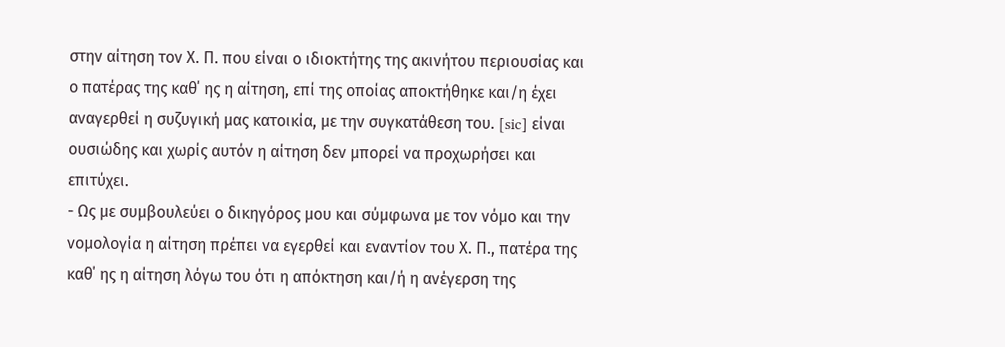στην αίτηση τον Χ. Π. που είναι ο ιδιοκτήτης της ακινήτου περιουσίας και ο πατέρας της καθ΄ ης η αίτηση, επί της οποίας αποκτήθηκε και/η έχει αναγερθεί η συζυγική μας κατοικία, με την συγκατάθεση του. [sic] είναι ουσιώδης και χωρίς αυτόν η αίτηση δεν μπορεί να προχωρήσει και επιτύχει.
- Ως με συμβουλεύει ο δικηγόρος μου και σύμφωνα με τον νόμο και την νομολογία η αίτηση πρέπει να εγερθεί και εναντίον του Χ. Π., πατέρα της καθ΄ ης η αίτηση λόγω του ότι η απόκτηση και/ή η ανέγερση της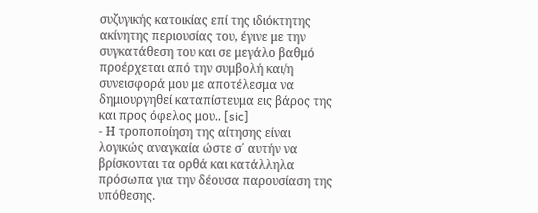συζυγικής κατοικίας επί της ιδιόκτητης ακίνητης περιουσίας του, έγινε με την συγκατάθεση του και σε μεγάλο βαθμό προέρχεται από την συμβολή και/η συνεισφορά μου με αποτέλεσμα να δημιουργηθεί καταπίστευμα εις βάρος της και προς όφελος μου.. [sic]
- Η τροποποίηση της αίτησης είναι λογικώς αναγκαία ώστε σ΄ αυτήν να βρίσκονται τα ορθά και κατάλληλα πρόσωπα για την δέουσα παρουσίαση της υπόθεσης.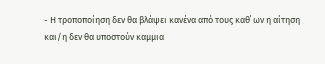- Η τροποποίηση δεν θα βλάψει κανένα από τους καθ΄ ων η αίτηση και/η δεν θα υποστούν καμμια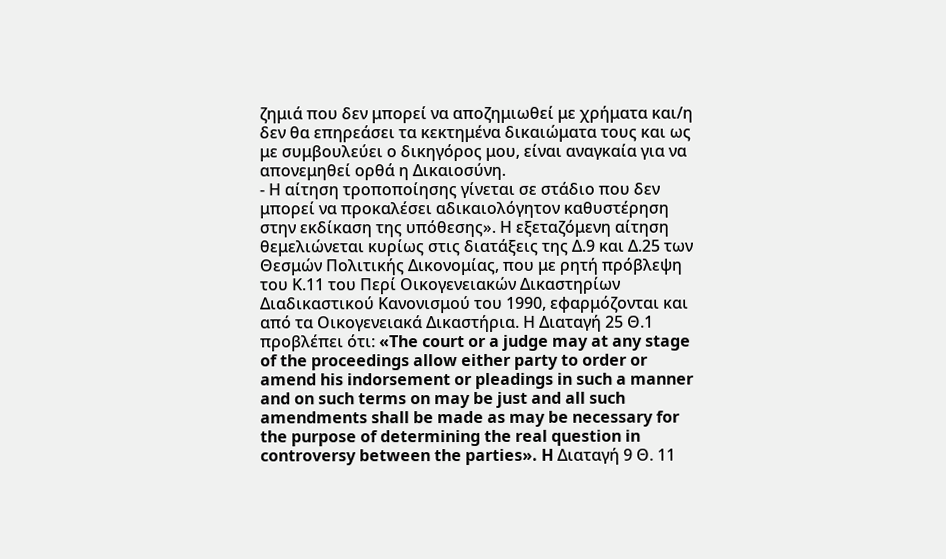ζημιά που δεν μπορεί να αποζημιωθεί με χρήματα και/η δεν θα επηρεάσει τα κεκτημένα δικαιώματα τους και ως με συμβουλεύει ο δικηγόρος μου, είναι αναγκαία για να απονεμηθεί ορθά η Δικαιοσύνη.
- Η αίτηση τροποποίησης γίνεται σε στάδιο που δεν μπορεί να προκαλέσει αδικαιολόγητον καθυστέρηση στην εκδίκαση της υπόθεσης». Η εξεταζόμενη αίτηση θεμελιώνεται κυρίως στις διατάξεις της Δ.9 και Δ.25 των Θεσμών Πολιτικής Δικονομίας, που με ρητή πρόβλεψη του Κ.11 του Περί Οικογενειακών Δικαστηρίων Διαδικαστικού Κανονισμού του 1990, εφαρμόζονται και από τα Οικογενειακά Δικαστήρια. Η Διαταγή 25 Θ.1 προβλέπει ότι: «The court or a judge may at any stage of the proceedings allow either party to order or amend his indorsement or pleadings in such a manner and on such terms on may be just and all such amendments shall be made as may be necessary for the purpose of determining the real question in controversy between the parties». H Διαταγή 9 Θ. 11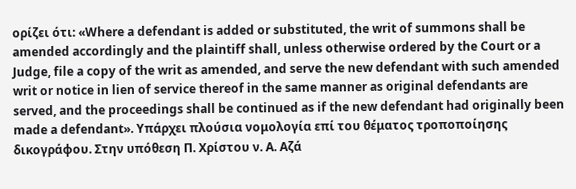ορίζει ότι: «Where a defendant is added or substituted, the writ of summons shall be amended accordingly and the plaintiff shall, unless otherwise ordered by the Court or a Judge, file a copy of the writ as amended, and serve the new defendant with such amended writ or notice in lien of service thereof in the same manner as original defendants are served, and the proceedings shall be continued as if the new defendant had originally been made a defendant». Υπάρχει πλούσια νομολογία επί του θέματος τροποποίησης δικογράφου. Στην υπόθεση Π. Χρίστου ν. Α. Αζά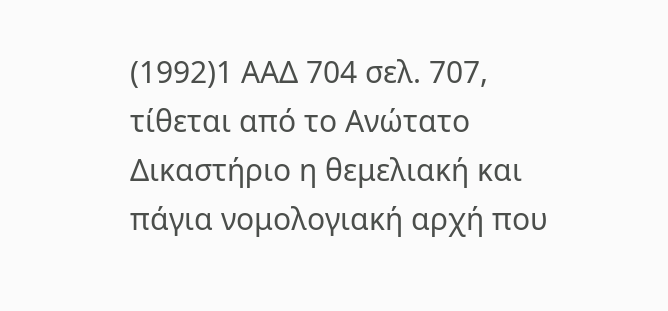(1992)1 ΑΑΔ 704 σελ. 707, τίθεται από το Ανώτατο Δικαστήριο η θεμελιακή και πάγια νομολογιακή αρχή που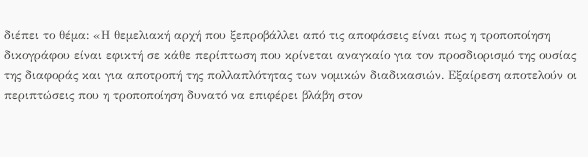διέπει το θέμα: «Η θεμελιακή αρχή που ξεπροβάλλει από τις αποφάσεις είναι πως η τροποποίηση δικογράφου είναι εφικτή σε κάθε περίπτωση που κρίνεται αναγκαίο για τον προσδιορισμό της ουσίας της διαφοράς και για αποτροπή της πολλαπλότητας των νομικών διαδικασιών. Εξαίρεση αποτελούν οι περιπτώσεις που η τροποποίηση δυνατό να επιφέρει βλάβη στον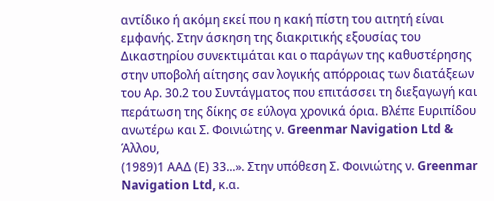αντίδικο ή ακόμη εκεί που η κακή πίστη του αιτητή είναι εμφανής. Στην άσκηση της διακριτικής εξουσίας του Δικαστηρίου συνεκτιμάται και ο παράγων της καθυστέρησης στην υποβολή αίτησης σαν λογικής απόρροιας των διατάξεων του Αρ. 30.2 του Συντάγματος που επιτάσσει τη διεξαγωγή και περάτωση της δίκης σε εύλογα χρονικά όρια. Βλέπε Ευριπίδου ανωτέρω και Σ. Φοινιώτης ν. Greenmar Navigation Ltd & Άλλου,
(1989)1 ΑΑΔ (Ε) 33...». Στην υπόθεση Σ. Φοινιώτης ν. Greenmar Navigation Ltd, κ.α.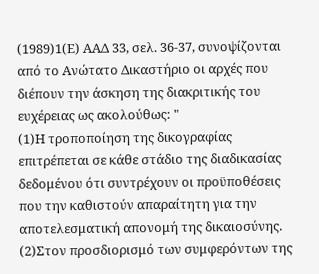(1989)1(Ε) ΑΑΔ 33, σελ. 36-37, συνοψίζονται από το Ανώτατο Δικαστήριο οι αρχές που διέπουν την άσκηση της διακριτικής του ευχέρειας ως ακολούθως: "
(1)Η τροποποίηση της δικογραφίας επιτρέπεται σε κάθε στάδιο της διαδικασίας δεδομένου ότι συντρέχουν οι προϋποθέσεις που την καθιστούν απαραίτητη για την αποτελεσματική απονομή της δικαιοσύνης.
(2)Στον προσδιορισμό των συμφερόντων της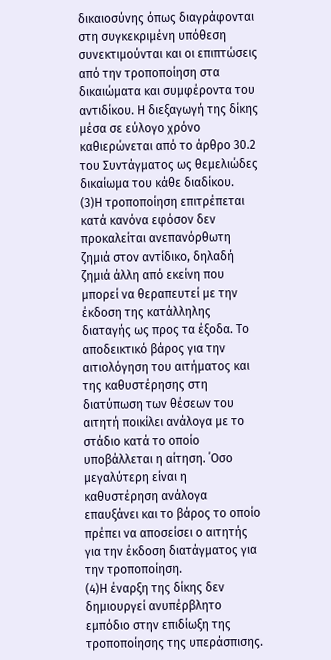δικαιοσύνης όπως διαγράφονται στη συγκεκριμένη υπόθεση συνεκτιμούνται και οι επιπτώσεις από την τροποποίηση στα δικαιώματα και συμφέροντα του αντιδίκου. Η διεξαγωγή της δίκης μέσα σε εύλογο χρόνο καθιερώνεται από το άρθρο 30.2 του Συντάγματος ως θεμελιώδες δικαίωμα του κάθε διαδίκου.
(3)Η τροποποίηση επιτρέπεται κατά κανόνα εφόσον δεν προκαλείται ανεπανόρθωτη ζημιά στον αντίδικο, δηλαδή ζημιά άλλη από εκείνη που μπορεί να θεραπευτεί με την έκδοση της κατάλληλης διαταγής ως προς τα έξοδα. Το αποδεικτικό βάρος για την αιτιολόγηση του αιτήματος και της καθυστέρησης στη διατύπωση των θέσεων του αιτητή ποικίλει ανάλογα με το στάδιο κατά το οποίο υποβάλλεται η αίτηση. ΄Οσο μεγαλύτερη είναι η καθυστέρηση ανάλογα επαυξάνει και το βάρος το οποίο πρέπει να αποσείσει ο αιτητής για την έκδοση διατάγματος για την τροποποίηση.
(4)Η έναρξη της δίκης δεν δημιουργεί ανυπέρβλητο εμπόδιο στην επιδίωξη της τροποποίησης της υπεράσπισης.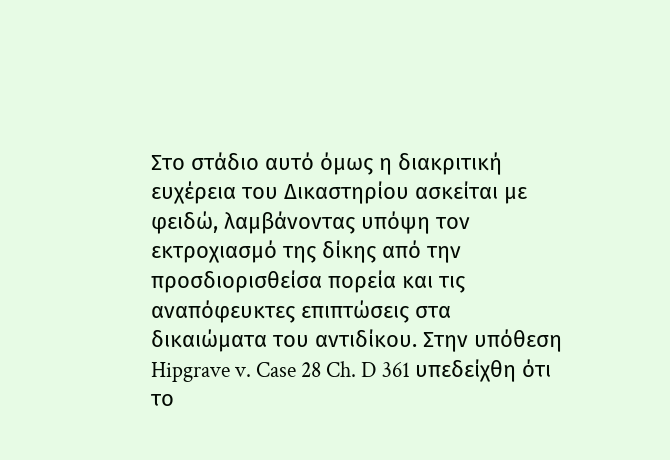Στο στάδιο αυτό όμως η διακριτική ευχέρεια του Δικαστηρίου ασκείται με φειδώ, λαμβάνοντας υπόψη τον εκτροχιασμό της δίκης από την προσδιορισθείσα πορεία και τις αναπόφευκτες επιπτώσεις στα δικαιώματα του αντιδίκου. Στην υπόθεση Hipgrave v. Case 28 Ch. D 361 υπεδείχθη ότι το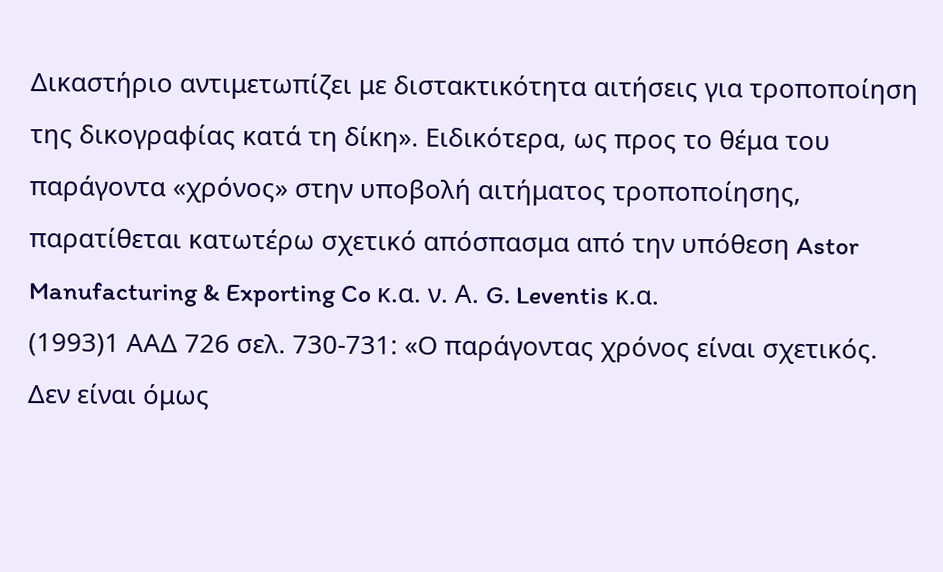Δικαστήριο αντιμετωπίζει με διστακτικότητα αιτήσεις για τροποποίηση της δικογραφίας κατά τη δίκη». Ειδικότερα, ως προς το θέμα του παράγοντα «χρόνος» στην υποβολή αιτήματος τροποποίησης, παρατίθεται κατωτέρω σχετικό απόσπασμα από την υπόθεση Astor Manufacturing & Exporting Co κ.α. ν. Α. G. Leventis κ.α.
(1993)1 ΑΑΔ 726 σελ. 730-731: «Ο παράγοντας χρόνος είναι σχετικός. Δεν είναι όμως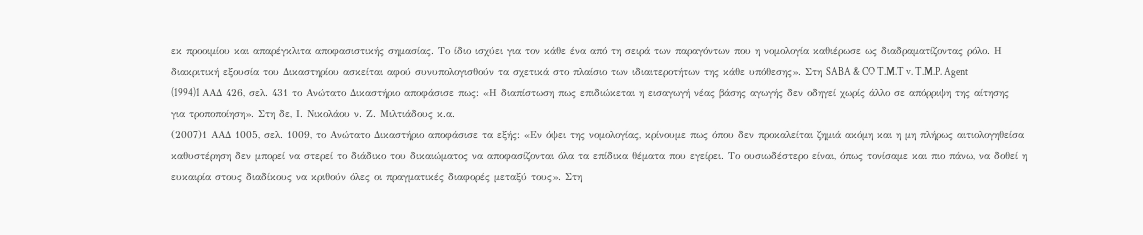εκ προοιμίου και απαρέγκλιτα αποφασιστικής σημασίας. Το ίδιο ισχύει για τον κάθε ένα από τη σειρά των παραγόντων που η νομολογία καθιέρωσε ως διαδραματίζοντας ρόλο. Η διακριτική εξουσία του Δικαστηρίου ασκείται αφού συνυπολογισθούν τα σχετικά στο πλαίσιο των ιδιαιτεροτήτων της κάθε υπόθεσης». Στη SABA & CO T.M.T v. T.M.P. Agent
(1994)1 AAΔ 426, σελ. 431 το Ανώτατο Δικαστήριο αποφάσισε πως: «Η διαπίστωση πως επιδιώκεται η εισαγωγή νέας βάσης αγωγής δεν οδηγεί χωρίς άλλο σε απόρριψη της αίτησης για τροποποίηση». Στη δε, Ι. Νικολάου ν. Ζ. Μιλτιάδους κ.α.
(2007)1 ΑΑΔ 1005, σελ. 1009, το Ανώτατο Δικαστήριο αποφάσισε τα εξής: «Εν όψει της νομολογίας, κρίνουμε πως όπου δεν προκαλείται ζημιά ακόμη και η μη πλήρως αιτιολογηθείσα καθυστέρηση δεν μπορεί να στερεί το διάδικο του δικαιώματος να αποφασίζονται όλα τα επίδικα θέματα που εγείρει. Το ουσιωδέστερο είναι, όπως τονίσαμε και πιο πάνω, να δοθεί η ευκαιρία στους διαδίκους να κριθούν όλες οι πραγματικές διαφορές μεταξύ τους». Στη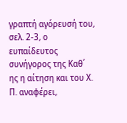γραπτή αγόρευσή του, σελ. 2-3, ο ευπαίδευτος συνήγορος της Καθ΄ ης η αίτηση και του Χ. Π. αναφέρει,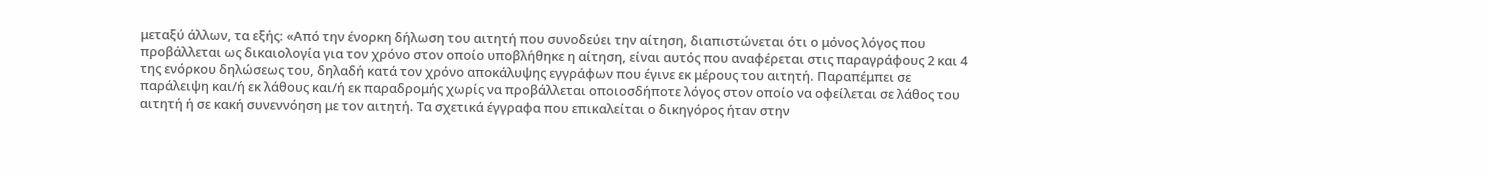μεταξύ άλλων, τα εξής: «Από την ένορκη δήλωση του αιτητή που συνοδεύει την αίτηση, διαπιστώνεται ότι ο μόνος λόγος που προβάλλεται ως δικαιολογία για τον χρόνο στον οποίο υποβλήθηκε η αίτηση, είναι αυτός που αναφέρεται στις παραγράφους 2 και 4 της ενόρκου δηλώσεως του, δηλαδή κατά τον χρόνο αποκάλυψης εγγράφων που έγινε εκ μέρους του αιτητή. Παραπέμπει σε παράλειψη και/ή εκ λάθους και/ή εκ παραδρομής χωρίς να προβάλλεται οποιοσδήποτε λόγος στον οποίο να οφείλεται σε λάθος του αιτητή ή σε κακή συνεννόηση με τον αιτητή. Τα σχετικά έγγραφα που επικαλείται ο δικηγόρος ήταν στην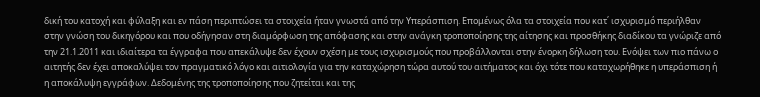δική του κατοχή και φύλαξη και εν πάση περιπτώσει τα στοιχεία ήταν γνωστά από την Υπεράσπιση. Επομένως όλα τα στοιχεία που κατ΄ ισχυρισμό περιήλθαν στην γνώση του δικηγόρου και που οδήγησαν στη διαμόρφωση της απόφασης και στην ανάγκη τροποποίησης της αίτησης και προσθήκης διαδίκου τα γνώριζε από την 21.1.2011 και ιδιαίτερα τα έγγραφα που απεκάλυψε δεν έχουν σχέση με τους ισχυρισμούς που προβάλλονται στην ένορκη δήλωση του. Ενόψει των πιο πάνω ο αιτητής δεν έχει αποκαλύψει τον πραγματικό λόγο και αιτιολογία για την καταχώρηση τώρα αυτού του αιτήματος και όχι τότε που καταχωρήθηκε η υπεράσπιση ή η αποκάλυψη εγγράφων. Δεδομένης της τροποποίησης που ζητείται και της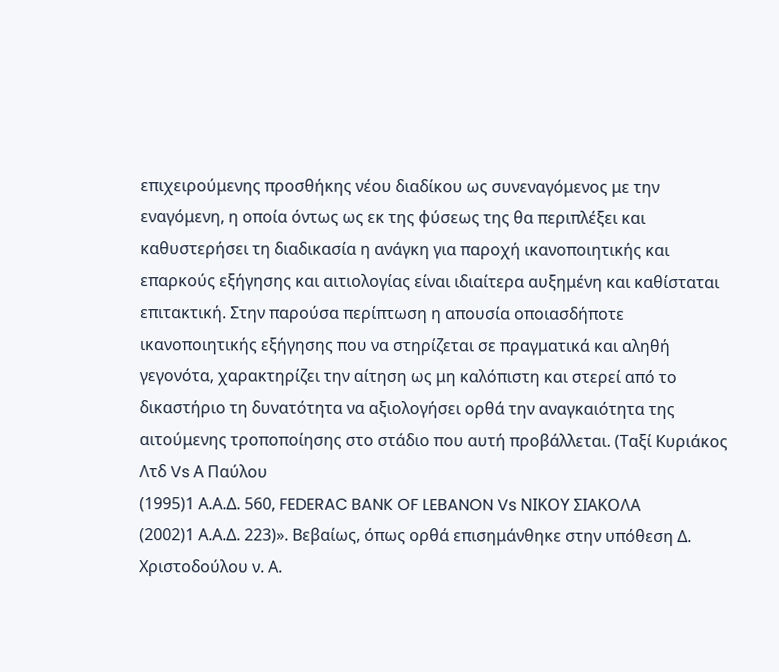επιχειρούμενης προσθήκης νέου διαδίκου ως συνεναγόμενος με την εναγόμενη, η οποία όντως ως εκ της φύσεως της θα περιπλέξει και καθυστερήσει τη διαδικασία η ανάγκη για παροχή ικανοποιητικής και επαρκούς εξήγησης και αιτιολογίας είναι ιδιαίτερα αυξημένη και καθίσταται επιτακτική. Στην παρούσα περίπτωση η απουσία οποιασδήποτε ικανοποιητικής εξήγησης που να στηρίζεται σε πραγματικά και αληθή γεγονότα, χαρακτηρίζει την αίτηση ως μη καλόπιστη και στερεί από το δικαστήριο τη δυνατότητα να αξιολογήσει ορθά την αναγκαιότητα της αιτούμενης τροποποίησης στο στάδιο που αυτή προβάλλεται. (Ταξί Κυριάκος Λτδ Vs Α Παύλου
(1995)1 Α.Α.Δ. 560, FEDERAC BANK OF LEBANON Vs ΝΙΚΟΥ ΣΙΑΚΟΛΑ
(2002)1 Α.Α.Δ. 223)». Βεβαίως, όπως ορθά επισημάνθηκε στην υπόθεση Δ. Χριστοδούλου ν. Α.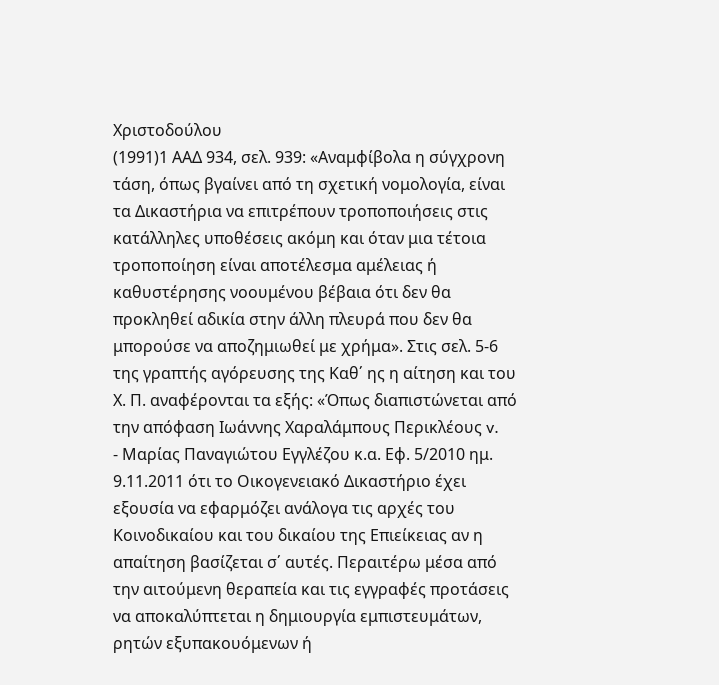Χριστοδούλου
(1991)1 ΑΑΔ 934, σελ. 939: «Αναμφίβολα η σύγχρονη τάση, όπως βγαίνει από τη σχετική νομολογία, είναι τα Δικαστήρια να επιτρέπουν τροποποιήσεις στις κατάλληλες υποθέσεις ακόμη και όταν μια τέτοια τροποποίηση είναι αποτέλεσμα αμέλειας ή καθυστέρησης νοουμένου βέβαια ότι δεν θα προκληθεί αδικία στην άλλη πλευρά που δεν θα μπορούσε να αποζημιωθεί με χρήμα». Στις σελ. 5-6 της γραπτής αγόρευσης της Καθ΄ ης η αίτηση και του Χ. Π. αναφέρονται τα εξής: «Όπως διαπιστώνεται από την απόφαση Ιωάννης Χαραλάμπους Περικλέους v.
- Μαρίας Παναγιώτου Εγγλέζου κ.α. Εφ. 5/2010 ημ. 9.11.2011 ότι το Οικογενειακό Δικαστήριο έχει εξουσία να εφαρμόζει ανάλογα τις αρχές του Κοινοδικαίου και του δικαίου της Επιείκειας αν η απαίτηση βασίζεται σ΄ αυτές. Περαιτέρω μέσα από την αιτούμενη θεραπεία και τις εγγραφές προτάσεις να αποκαλύπτεται η δημιουργία εμπιστευμάτων, ρητών εξυπακουόμενων ή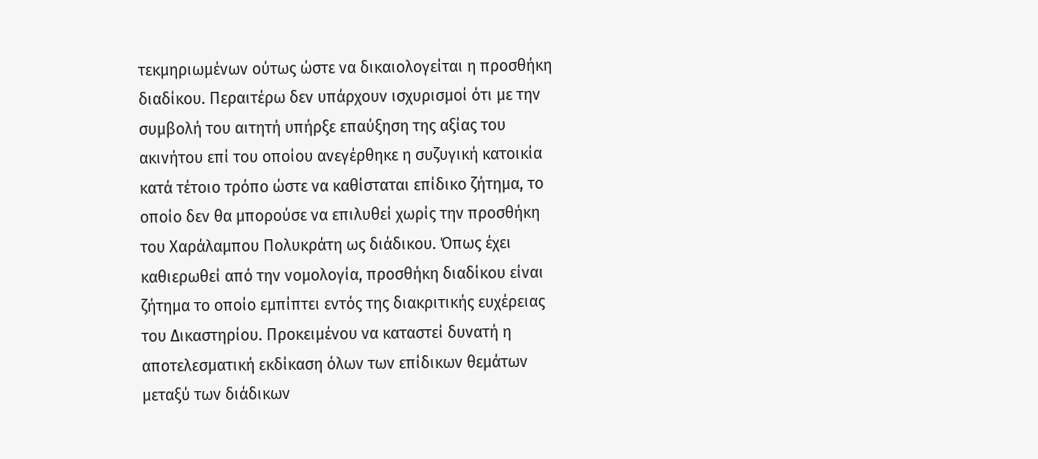τεκμηριωμένων ούτως ώστε να δικαιολογείται η προσθήκη διαδίκου. Περαιτέρω δεν υπάρχουν ισχυρισμοί ότι με την συμβολή του αιτητή υπήρξε επαύξηση της αξίας του ακινήτου επί του οποίου ανεγέρθηκε η συζυγική κατοικία κατά τέτοιο τρόπο ώστε να καθίσταται επίδικο ζήτημα, το οποίο δεν θα μπορούσε να επιλυθεί χωρίς την προσθήκη του Χαράλαμπου Πολυκράτη ως διάδικου. Όπως έχει καθιερωθεί από την νομολογία, προσθήκη διαδίκου είναι ζήτημα το οποίο εμπίπτει εντός της διακριτικής ευχέρειας του Δικαστηρίου. Προκειμένου να καταστεί δυνατή η αποτελεσματική εκδίκαση όλων των επίδικων θεμάτων μεταξύ των διάδικων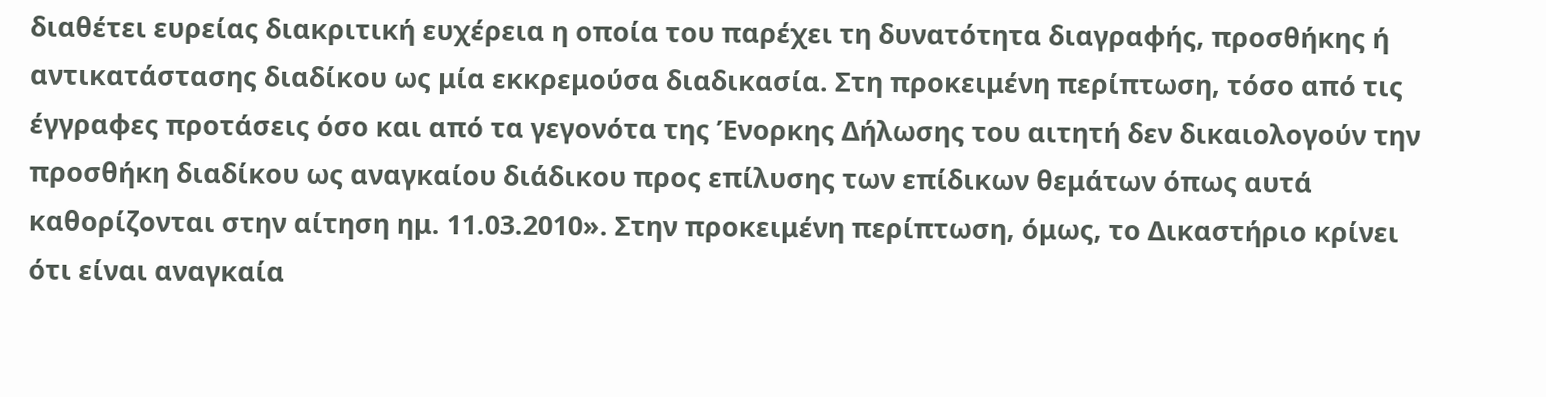διαθέτει ευρείας διακριτική ευχέρεια η οποία του παρέχει τη δυνατότητα διαγραφής, προσθήκης ή αντικατάστασης διαδίκου ως μία εκκρεμούσα διαδικασία. Στη προκειμένη περίπτωση, τόσο από τις έγγραφες προτάσεις όσο και από τα γεγονότα της Ένορκης Δήλωσης του αιτητή δεν δικαιολογούν την προσθήκη διαδίκου ως αναγκαίου διάδικου προς επίλυσης των επίδικων θεμάτων όπως αυτά καθορίζονται στην αίτηση ημ. 11.03.2010». Στην προκειμένη περίπτωση, όμως, το Δικαστήριο κρίνει ότι είναι αναγκαία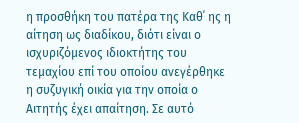η προσθήκη του πατέρα της Καθ΄ ης η αίτηση ως διαδίκου, διότι είναι ο ισχυριζόμενος ιδιοκτήτης του τεμαχίου επί του οποίου ανεγέρθηκε η συζυγική οικία για την οποία ο Αιτητής έχει απαίτηση. Σε αυτό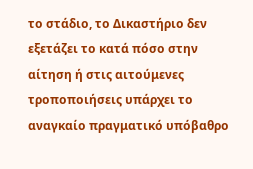το στάδιο, το Δικαστήριο δεν εξετάζει το κατά πόσο στην αίτηση ή στις αιτούμενες τροποποιήσεις υπάρχει το αναγκαίο πραγματικό υπόβαθρο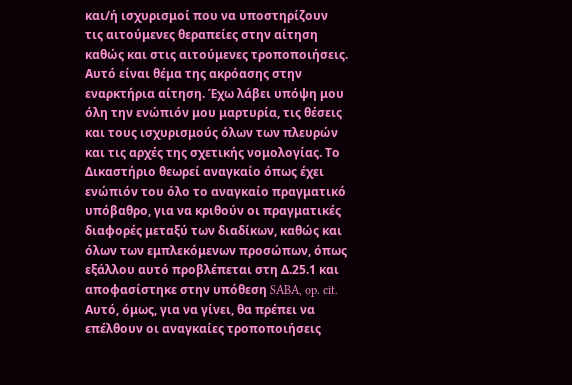και/ή ισχυρισμοί που να υποστηρίζουν τις αιτούμενες θεραπείες στην αίτηση καθώς και στις αιτούμενες τροποποιήσεις. Αυτό είναι θέμα της ακρόασης στην εναρκτήρια αίτηση. Έχω λάβει υπόψη μου όλη την ενώπιόν μου μαρτυρία, τις θέσεις και τους ισχυρισμούς όλων των πλευρών και τις αρχές της σχετικής νομολογίας. Το Δικαστήριο θεωρεί αναγκαίο όπως έχει ενώπιόν του όλο το αναγκαίο πραγματικό υπόβαθρο, για να κριθούν οι πραγματικές διαφορές μεταξύ των διαδίκων, καθώς και όλων των εμπλεκόμενων προσώπων, όπως εξάλλου αυτό προβλέπεται στη Δ.25.1 και αποφασίστηκε στην υπόθεση SABA, op. cit. Αυτό, όμως, για να γίνει, θα πρέπει να επέλθουν οι αναγκαίες τροποποιήσεις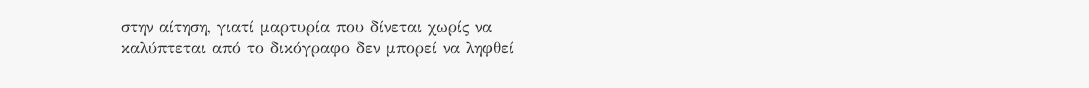στην αίτηση, γιατί μαρτυρία που δίνεται χωρίς να καλύπτεται από το δικόγραφο δεν μπορεί να ληφθεί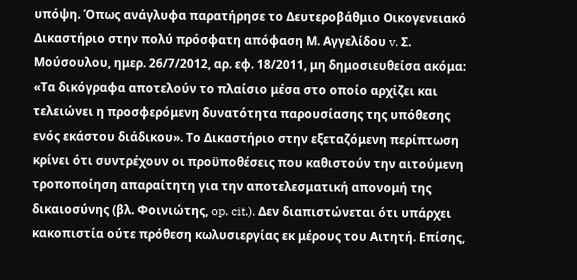υπόψη. Όπως ανάγλυφα παρατήρησε το Δευτεροβάθμιο Οικογενειακό Δικαστήριο στην πολύ πρόσφατη απόφαση Μ. Αγγελίδου v. Σ. Μούσουλου, ημερ. 26/7/2012, αρ. εφ. 18/2011, μη δημοσιευθείσα ακόμα: «Τα δικόγραφα αποτελούν το πλαίσιο μέσα στο οποίο αρχίζει και τελειώνει η προσφερόμενη δυνατότητα παρουσίασης της υπόθεσης ενός εκάστου διάδικου». Το Δικαστήριο στην εξεταζόμενη περίπτωση κρίνει ότι συντρέχουν οι προϋποθέσεις που καθιστούν την αιτούμενη τροποποίηση απαραίτητη για την αποτελεσματική απονομή της δικαιοσύνης (βλ. Φοινιώτης, op. cit.). Δεν διαπιστώνεται ότι υπάρχει κακοπιστία ούτε πρόθεση κωλυσιεργίας εκ μέρους του Αιτητή. Επίσης,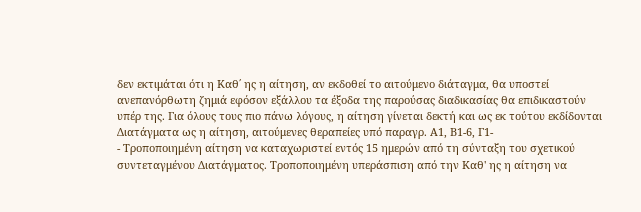δεν εκτιμάται ότι η Καθ΄ ης η αίτηση, αν εκδοθεί το αιτούμενο διάταγμα, θα υποστεί ανεπανόρθωτη ζημιά εφόσον εξάλλου τα έξοδα της παρούσας διαδικασίας θα επιδικαστούν υπέρ της. Για όλους τους πιο πάνω λόγους, η αίτηση γίνεται δεκτή και ως εκ τούτου εκδίδονται Διατάγματα ως η αίτηση, αιτούμενες θεραπείες υπό παραγρ. Α1, Β1-6, Γ1-
- Τροποποιημένη αίτηση να καταχωριστεί εντός 15 ημερών από τη σύνταξη του σχετικού συντεταγμένου Διατάγματος. Τροποποιημένη υπεράσπιση από την Καθ' ης η αίτηση να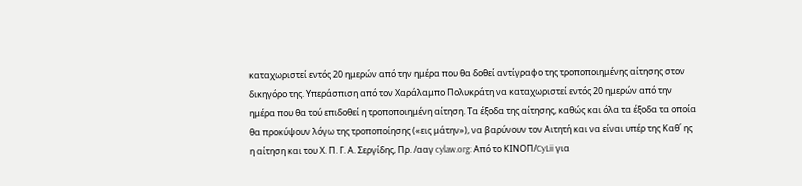καταχωριστεί εντός 20 ημερών από την ημέρα που θα δοθεί αντίγραφο της τροποποιημένης αίτησης στον δικηγόρο της. Υπεράσπιση από τον Χαράλαμπο Πολυκράτη να καταχωριστεί εντός 20 ημερών από την ημέρα που θα τού επιδοθεί η τροποποιημένη αίτηση. Τα έξοδα της αίτησης, καθώς και όλα τα έξοδα τα οποία θα προκύψουν λόγω της τροποποίησης («εις μάτην»), να βαρύνουν τον Αιτητή και να είναι υπέρ της Καθ΄ ης η αίτηση και του Χ. Π. Γ. Α. Σεργίδης, Πρ. /ααγ cylaw.org: Από το ΚΙΝOΠ/CyLii για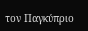τον Παγκύπριο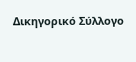Δικηγορικό Σύλλογο